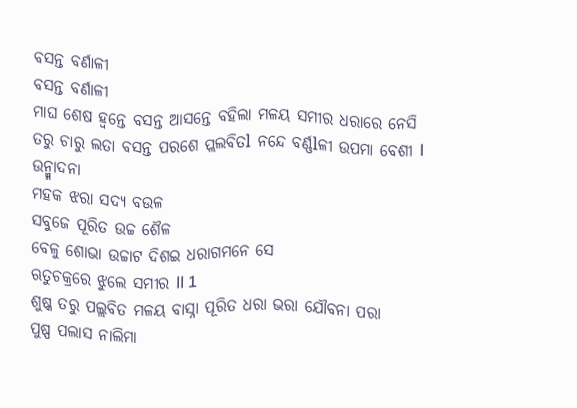ବସନ୍ତ ବର୍ଣାଳୀ
ବସନ୍ତ ବର୍ଣାଳୀ
ମାଘ ଶେଷ ହ୍ଵନ୍ତେ ବସନ୍ତ ଆସନ୍ତେ ବହିଲା ମଳୟ ସମୀର ଧରାରେ ନେସି
ତରୁ ଚାରୁ ଲତା ବସନ୍ତ ପରଶେ ପ୍ଲଲବିତl ନନ୍ଦେ ବର୍ଣ୍ଣlଳୀ ଉପମା ବେଶୀ l
ଉନ୍ମ୍ମାଦନା
ମହକ ଝରା ସଦ୍ୟ ବଉଳ
ସବୁଜେ ପୂରିତ ଉଚ୍ଚ ଶୈଳ
ବେଳୁ ଶୋଭା ଉଚ୍ଚାଟ ଦିଶଇ ଧରାଗମନେ ସେ
ଋତୁଚକ୍ରରେ ଝୁଲେ ସମୀର ll 1
ଶୁଷ୍କ ତରୁ ପଲ୍ଲବିତ ମଳୟ ବାସ୍ନା ପୂରିତ ଧରା ଭରା ଯୌବନା ପରା
ପୁଷ୍ପ ପଲାସ ନାଲିମା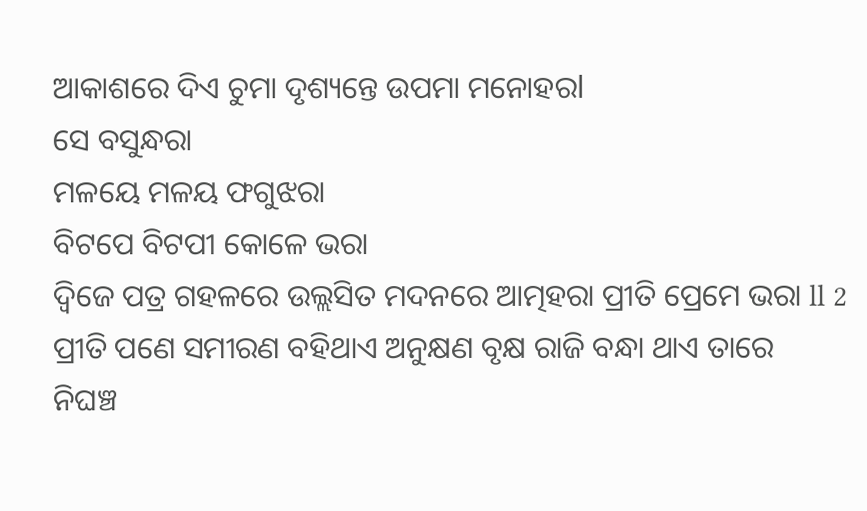ଆକାଶରେ ଦିଏ ଚୁମା ଦୃଶ୍ୟନ୍ତେ ଉପମା ମନୋହରl
ସେ ବସୁନ୍ଧରା
ମଳୟେ ମଳୟ ଫଗୁଝରା
ବିଟପେ ବିଟପୀ କୋଳେ ଭରା
ଦ୍ଵିଜେ ପତ୍ର ଗହଳରେ ଉଲ୍ଲସିତ ମଦନରେ ଆତ୍ମହରା ପ୍ରୀତି ପ୍ରେମେ ଭରା ll 2
ପ୍ରୀତି ପଣେ ସମୀରଣ ବହିଥାଏ ଅନୁକ୍ଷଣ ବୃକ୍ଷ ରାଜି ବନ୍ଧା ଥାଏ ତାରେ
ନିଘଞ୍ଚ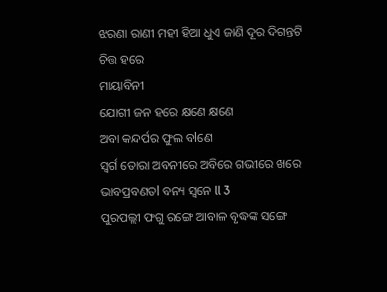ଝରଣା ରାଣୀ ମହୀ ହିଆ ଧୁଏ ଜାଣି ଦୂର ଦିଗନ୍ତଟି ଚିତ୍ତ ହରେ
ମାୟାବିନୀ
ଯୋଗୀ ଜନ ହରେ କ୍ଷଣେ କ୍ଷଣେ
ଅବା କନ୍ଦର୍ପର ଫୁଲ ବlଣେ
ସ୍ୱର୍ଗ ତୋରା ଅବନୀରେ ଅବିରେ ଗଭୀରେ ଖରେ ଭାବପ୍ରବଣତl ବନ୍ୟ ସ୍ୱନେ ll 3
ପୁରପଲ୍ଲୀ ଫଗୁ ରଙ୍ଗେ ଆବାଳ ବୃଦ୍ଧଙ୍କ ସଙ୍ଗେ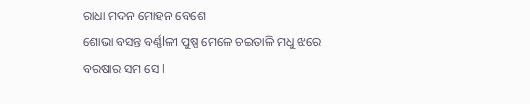ରାଧା ମଦନ ମୋହନ ବେଶେ
ଶୋଭା ବସନ୍ତ ବର୍ଣ୍ଣlଳୀ ପୁଷ୍ପ ମେଳେ ଚଇତାଳି ମଧୁ ଝରେ ବରଷାର ସମ ସେ l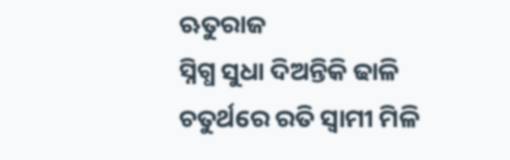ଋତୁରାଜ
ସ୍ନିଗ୍ଧ ସୁଧା ଦିଅନ୍ତିକି ଢାଳି
ଚତୁର୍ଥରେ ରତି ସ୍ୱାମୀ ମିଳି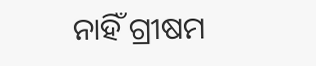ନାହିଁ ଗ୍ରୀଷମ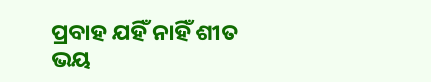ପ୍ରବାହ ଯହିଁ ନାହିଁ ଶୀତ ଭୟ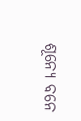ଶୂନ୍ୟେ ବନେ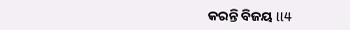କରନ୍ତି ବିଜୟ ll4